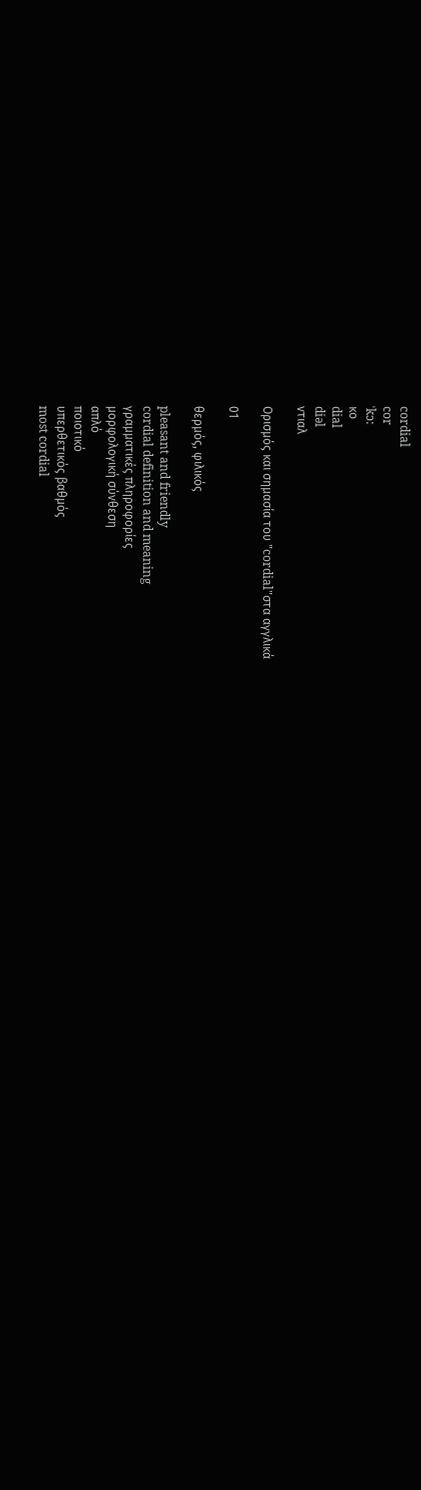cordial
cor
ˈkɔ:
κο
dial
diəl
ντιαλ

Ορισμός και σημασία του "cordial"στα αγγλικά

01

θερμός, φιλικός

pleasant and friendly
cordial definition and meaning
γραμματικές πληροφορίες
μορφολογική σύνθεση
απλό
ποιοτικό
υπερθετικός βαθμός
most cordial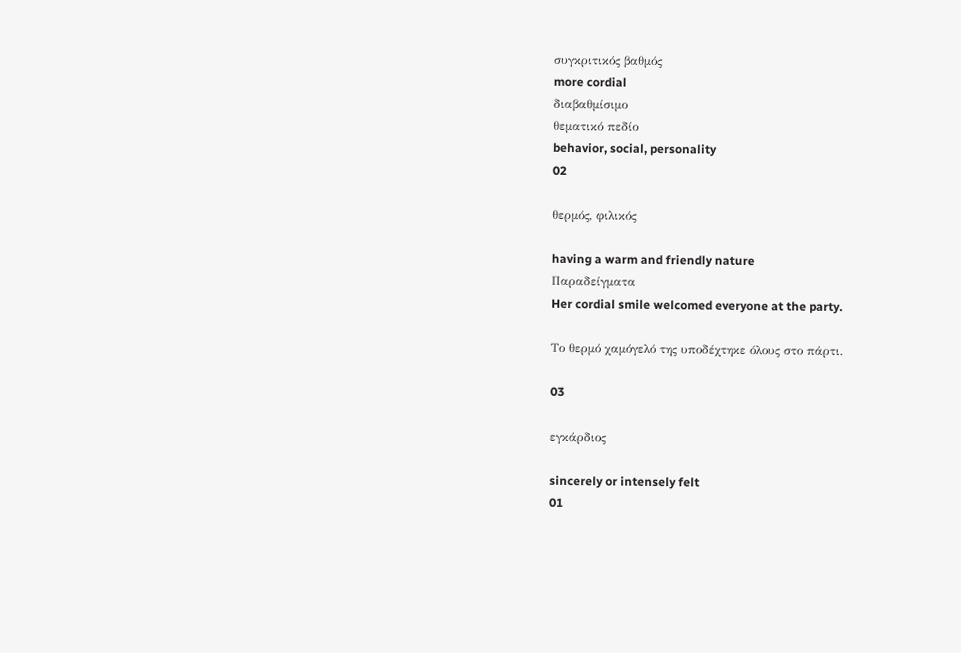συγκριτικός βαθμός
more cordial
διαβαθμίσιμο
θεματικό πεδίο
behavior, social, personality
02

θερμός, φιλικός

having a warm and friendly nature
Παραδείγματα
Her cordial smile welcomed everyone at the party.

Το θερμό χαμόγελό της υποδέχτηκε όλους στο πάρτι.

03

εγκάρδιος

sincerely or intensely felt
01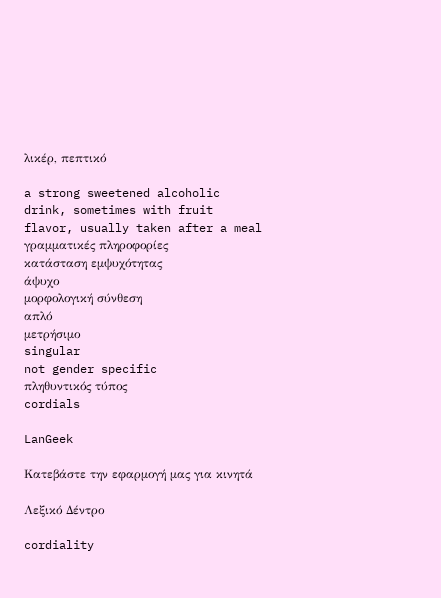λικέρ, πεπτικό

a strong sweetened alcoholic drink, sometimes with fruit flavor, usually taken after a meal
γραμματικές πληροφορίες
κατάσταση εμψυχότητας
άψυχο
μορφολογική σύνθεση
απλό
μετρήσιμο
singular
not gender specific
πληθυντικός τύπος
cordials

LanGeek

Κατεβάστε την εφαρμογή μας για κινητά

Λεξικό Δέντρο

cordiality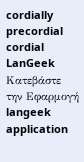cordially
precordial
cordial
LanGeek
Κατεβάστε την Εφαρμογή
langeek application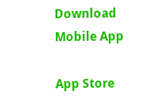Download Mobile App

App Store